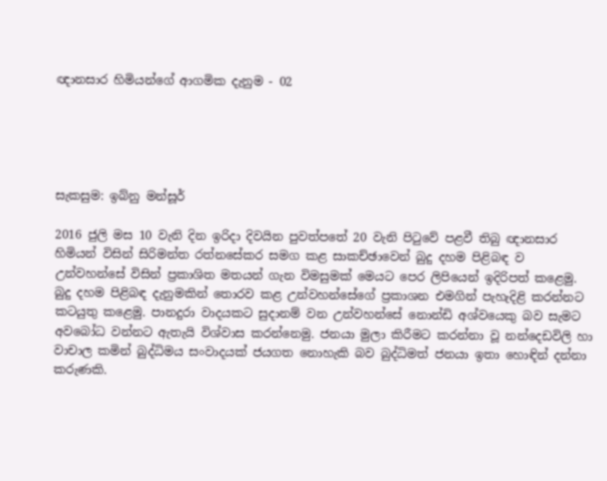ඥානසාර හිමියන්ගේ ආගමික දැනුම - 02





සැකසුම: ඉබ්නු මන්සූර්

2016 ජුලි මස 10 වැනි දින ඉරිදා දිවයින පුවත්පතේ 20 වැනි පිටුවේ පළවී තිබු ඥානසාර හිමියන් විසින් සිරිමන්ත රත්නසේකර සමග කළ සාකච්ඡාවෙන් බුදු දහම පිළිබඳ ව උන්වහන්සේ විසින් ප්‍රකාශිත මතයන් ගැන විමසුමක් මෙයට පෙර ලිපියෙන් ඉදිරිපත් කළෙමු. බුදු දහම පිළිබඳ දැනුමකින් තොරව කළ උන්වහන්සේගේ ප්‍රකාශන එමගින් පැහැදිළි කරන්නට කටයුතු කළෙමු. පානදුරා වාදයකට සුදානම් වන උන්වහන්සේ නොන්ඩි අශ්වයෙකු බව සැමට අවබෝධ වන්නට ඇතැයි විශ්වාස කරන්නෙමු. ජනයා මුලා කිරීමට කරන්නා වූ නන්දෙඩවිලි හා වාචාල කමින් බුද්ධිමය සංවාදයක් ජයගත නොහැකි බව බුද්ධිමත් ජනයා ඉතා හොඳින් දන්නා කරුණකි.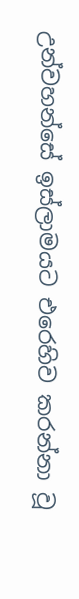උන්වහන්සේ ඉස්ලාමයට එරෙහිව කරන්නා වූ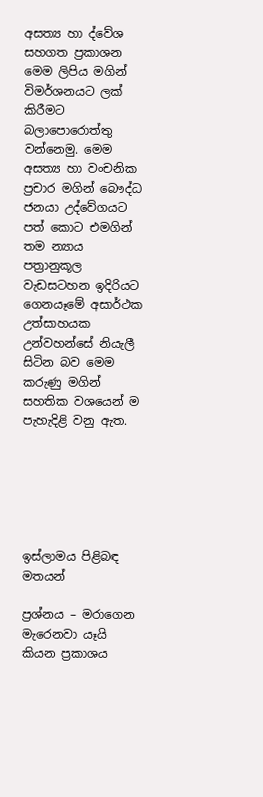අසත්‍ය හා ද්වේශ සහගත ප්‍රකාශන මෙම ලිපිය මගින් විමර්ශනයට ලක් කිරීමට බලාපොරොත්තු වන්නෙමු. මෙම අසත්‍ය හා වංචනික ප්‍රචාර මගින් බෞද්ධ ජනයා උද්වේගයට පත් කොට එමගින් තම න්‍යාය පත්‍රානුකූල වැඩසටහන ඉදිරියට ගෙනයෑමේ අසාර්ථක උත්සාහයක උන්වහන්සේ නියැලී සිටින බව මෙම කරුණු මගින් සහතික වශයෙන් ම පැහැදිළි වනු ඇත.






ඉස්ලාමය පිළිබඳ මතයන්

ප්‍රශ්නය – මරාගෙන මැරෙනවා යෑයි කියන ප්‍රකාශය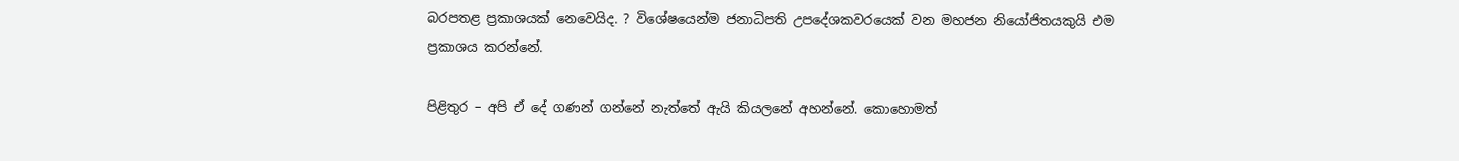බරපතළ ප්‍රකාශයක්‌ නෙවෙයිද. ? විශේෂයෙන්ම ජනාධිපති උපදේශකවරයෙක්‌ වන මහජන නියෝජිතයකුයි එම ප්‍රකාශය කරන්නේ.

පිළිතුර – අපි ඒ දේ ගණන් ගන්නේ නැත්තේ ඇයි කියලනේ අහන්නේ. කොහොමත්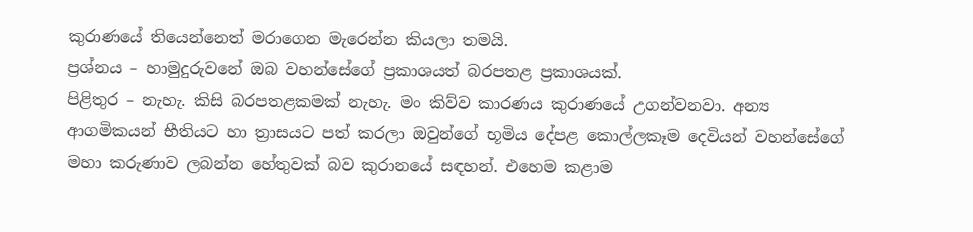කුරාණයේ තියෙන්නෙත් මරාගෙන මැරෙන්න කියලා තමයි.
ප්‍රශ්නය – හාමුදුරුවනේ ඔබ වහන්සේගේ ප්‍රකාශයත් බරපතළ ප්‍රකාශයක්‌.
පිළිතුර – නැහැ. කිසි බරපතළකමක්‌ නැහැ. මං කිව්ව කාරණය කුරාණයේ උගන්වනවා. අන්‍ය ආගමිකයන් භීතියට හා ත්‍රාසයට පත් කරලා ඔවුන්ගේ භූමිය දේපළ කොල්ලකෑම දෙවියන් වහන්සේගේ මහා කරුණාව ලබන්න හේතුවක්‌ බව කුරානයේ සඳහන්. එහෙම කළාම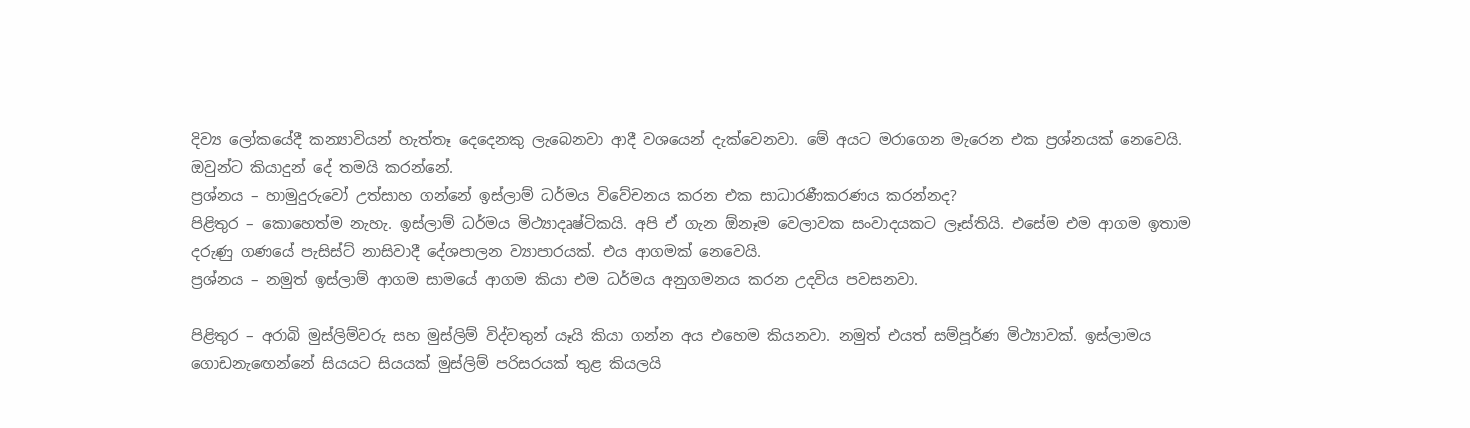දිව්‍ය ලෝකයේදී කන්‍යාවියන් හැත්තෑ දෙදෙනකු ලැබෙනවා ආදී වශයෙන් දැක්‌වෙනවා. මේ අයට මරාගෙන මැරෙන එක ප්‍රශ්නයක්‌ නෙවෙයි. ඔවුන්ට කියාදුන් දේ තමයි කරන්නේ.
ප්‍රශ්නය – හාමුදුරුවෝ උත්සාහ ගන්නේ ඉස්‌ලාම් ධර්මය විවේචනය කරන එක සාධාරණීකරණය කරන්නද?
පිළිතුර – කොහෙත්ම නැහැ. ඉස්‌ලාම් ධර්මය මිථ්‍යාදෘෂ්ටිකයි. අපි ඒ ගැන ඕනෑම වෙලාවක සංවාදයකට ලෑස්‌තියි. එසේම එම ආගම ඉතාම දරුණු ගණයේ පැසිස්‌ට්‌ නාසිවාදී දේශපාලන ව්‍යාපාරයක්‌. එය ආගමක්‌ නෙවෙයි.
ප්‍රශ්නය – නමුත් ඉස්‌ලාම් ආගම සාමයේ ආගම කියා එම ධර්මය අනුගමනය කරන උදවිය පවසනවා.

පිළිතුර – අරාබි මුස්‌ලිම්වරු සහ මුස්‌ලිම් විද්වතුන් යෑයි කියා ගන්න අය එහෙම කියනවා. නමුත් එයත් සම්පූර්ණ මිථ්‍යාවක්‌. ඉස්‌ලාමය ගොඩනැඟෙන්නේ සියයට සියයක්‌ මුස්‌ලිම් පරිසරයක්‌ තුළ කියලයි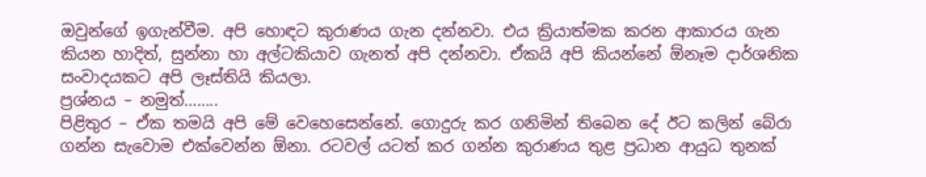ඔවුන්ගේ ඉගැන්වීම. අපි හොඳට කුරාණය ගැන දන්නවා. එය ක්‍රියාත්මක කරන ආකාරය ගැන කියන හාදිත්, සුන්නා හා අල්ටකියාව ගැනත් අපි දන්නවා. ඒකයි අපි කියන්නේ ඕනෑම දාර්ශනික සංවාදයකට අපි ලෑස්‌තියි කියලා.
ප්‍රශ්නය – නමුත්……..
පිළිතුර – ඒක තමයි අපි මේ වෙහෙසෙන්නේ. ගොදුරු කර ගනිමින් තිබෙන දේ ඊට කලින් බේරා ගන්න සැවොම එක්‌වෙන්න ඕනා. රටවල් යටත් කර ගන්න කුරාණය තුළ ප්‍රධාන ආයුධ තුනක්‌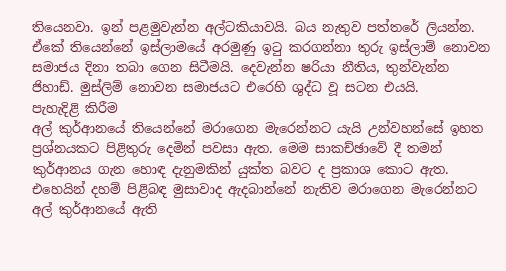තියෙනවා. ඉන් පළමුවැන්න අල්ටකියාවයි. බය නැතුව පත්තරේ ලියන්න. ඒකේ තියෙන්නේ ඉස්‌ලාමයේ අරමුණු ඉටු කරගන්නා තුරු ඉස්‌ලාම් නොවන සමාජය දිනා තබා ගෙන සිටීමයි. දෙවැන්න ෂරියා නීතිය, තුන්වැන්න ජිහාඩ්. මුස්‌ලිම් නොවන සමාජයට එරෙහි ශුද්ධ වූ සටන එයයි.
පැහැදිළි කිරීම
අල් කුර්ආනයේ තියෙන්නේ මරාගෙන මැරෙන්නට යැයි උන්වහන්සේ ඉහත ප්‍රශ්නයකට පිළිතුරු දෙමින් පවසා ඇත. මෙම සාකච්ඡාවේ දී තමන් කුර්ආනය ගැන හොඳ දැනුමකින් යුක්ත බවට ද ප්‍රකාශ කොට ඇත. එහෙයින් දහම් පිළිබඳ මුසාවාද ඇදබාන්නේ නැතිව මරාගෙන මැරෙන්නට අල් කුර්ආනයේ ඇති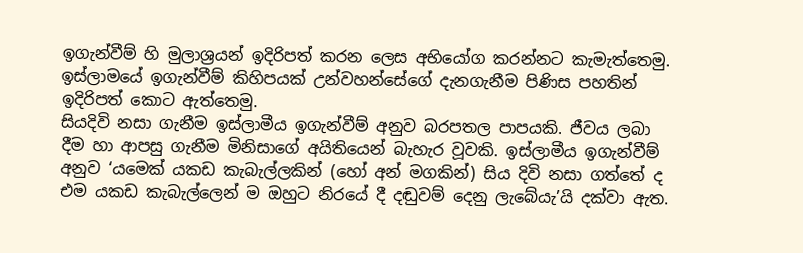ඉගැන්වීම් හි මුලාශ්‍රයන් ඉදිරිපත් කරන ලෙස අභියෝග කරන්නට කැමැත්තෙමු. ඉස්ලාමයේ ඉගැන්වීම් කිහිපයක් උන්වහන්සේගේ දැනගැනීම පිණිස පහතින් ඉදිරිපත් කොට ඇත්තෙමු.
සියදිවි නසා ගැනීම ඉස්ලාමීය ඉගැන්වීම් අනුව බරපතල පාපයකි. ජීවය ලබා දීම හා ආපසු ගැනීම මිනිසාගේ අයිතියෙන් බැහැර වූවකි. ඉස්ලාමීය ඉගැන්වීම් අනුව ‘යමෙක් යකඩ කැබැල්ලකින් (හෝ අන් මගකින්) සිය දිවි නසා ගත්තේ ද එම යකඩ කැබැල්ලෙන් ම ඔහුට නිරයේ දී දඬුවම් දෙනු ලැබේයැ’යි දක්වා ඇත.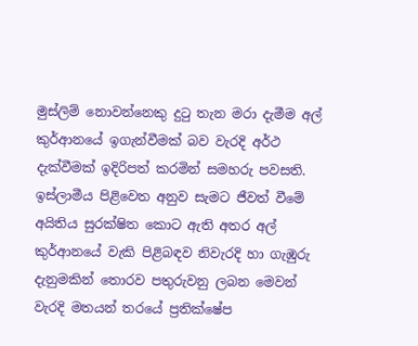මුස්ලිම් නොවන්නෙකු දුටු තැන මරා දැමීම අල් කුර්ආනයේ ඉගැන්වීමක් බව වැරදි අර්ථ දැක්වීමක් ඉදිරිපත් කරමින් සමහරු පවසති. ඉස්ලාමීය පිළිවෙත අනුව සැමට ජීවත් වීමේ අයිතිය සුරක්ෂිත කොට ඇති අතර අල් කුර්ආනයේ වැකි පිළිබඳව නිවැරදි හා ගැඹුරු දැනුමකින් තොරව පතුරුවනු ලබන මෙවන් වැරදි මතයන් තරයේ ප්‍රතික්ෂේප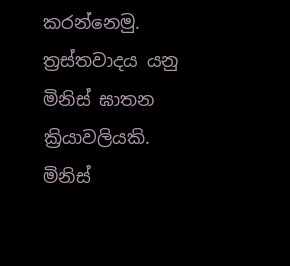කරන්නෙමු. ත්‍රස්තවාදය යනු මිනිස් ඝාතන ක්‍රියාවලියකි. මිනිස්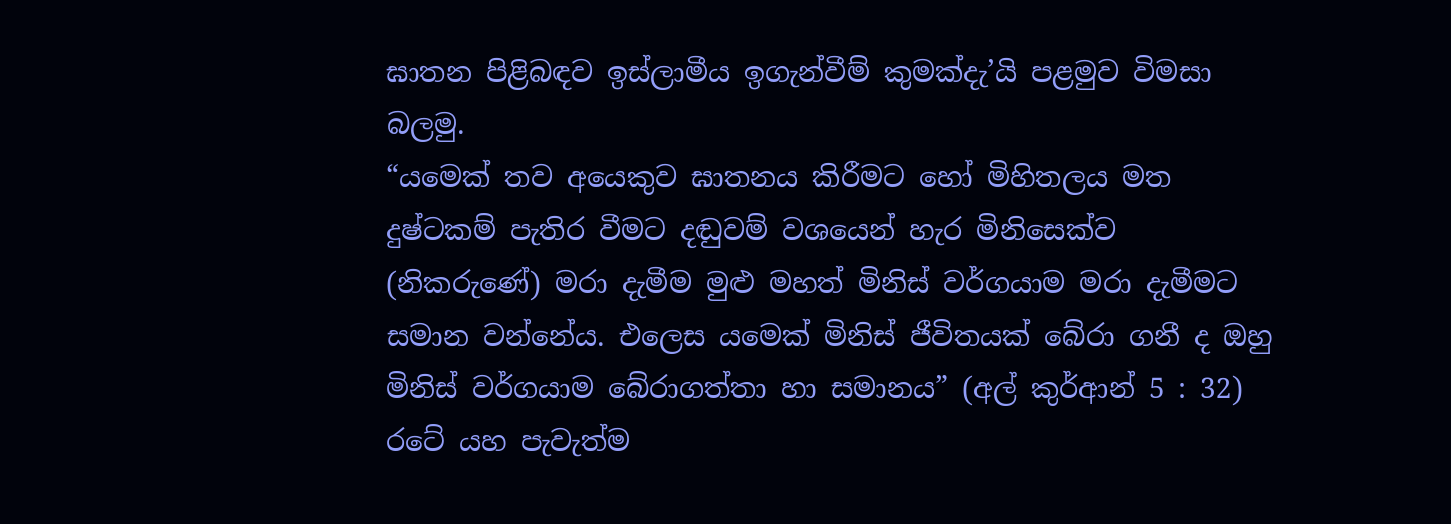ඝාතන පිළිබඳව ඉස්ලාමීය ඉගැන්වීම් කුමක්දැ’යි පළමුව විමසා බලමු.
“යමෙක් තව අයෙකුව ඝාතනය කිරීමට හෝ මිහිතලය මත දුෂ්ටකම් පැතිර වීමට දඬුවම් වශයෙන් හැර මිනිසෙක්ව (නිකරුණේ) මරා දැමීම මුළු මහත් මිනිස් වර්ගයාම මරා දැමීමට සමාන වන්නේය. එලෙස යමෙක් මිනිස් ජීවිතයක් බේරා ගනී ද ඔහු මිනිස් වර්ගයාම බේරාගත්තා හා සමානය” (අල් කුර්ආන් 5 : 32)
රටේ යහ පැවැත්ම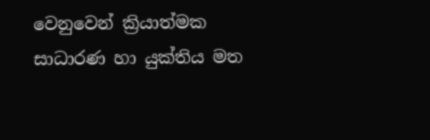වෙනුවෙන් ක්‍රියාත්මක සාධාරණ හා යුක්තිය මත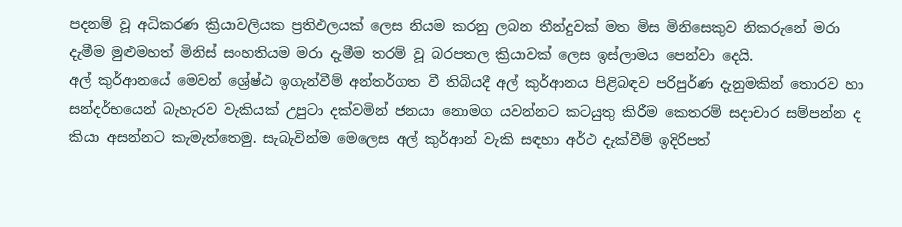පදනම් වූ අධිකරණ ක්‍රියාවලියක ප්‍රතිඵලයක් ලෙස නියම කරනු ලබන තීන්දුවක් මත මිස මිනිසෙකුව නිකරුනේ මරා දැමීම මුළුමහත් මිනිස් සංහතියම මරා දැමීම තරම් වූ බරපතල ක්‍රියාවක් ලෙස ඉස්ලාමය පෙන්වා දෙයි.
අල් කුර්ආනයේ මෙවන් ශ්‍රේෂ්ඨ ඉගැන්වීම් අන්තර්ගත වී තිබියදී අල් කුර්ආනය පිළිබඳව පරිපුර්ණ දැනුමකින් තොරව හා සන්දර්භයෙන් බැහැරව වැකියක් උපුටා දක්වමින් ජනයා නොමග යවන්නට කටයුතු කිරීම කෙතරම් සදාචාර සම්පන්න ද කියා අසන්නට කැමැත්තෙමු. සැබැවින්ම මෙලෙස අල් කුර්ආන් වැකි සඳහා අර්ථ දැක්වීම් ඉදිරිපත්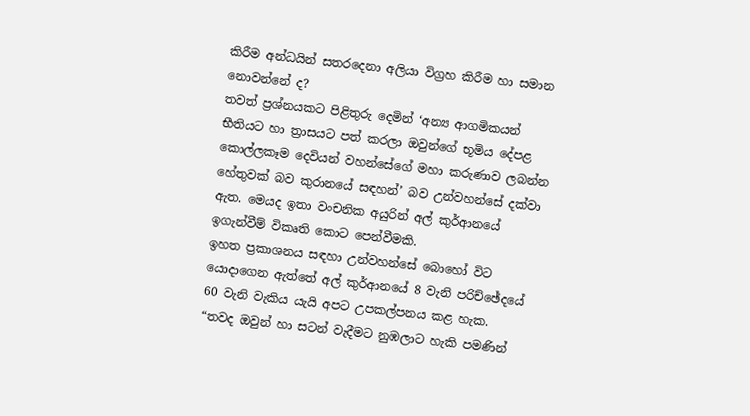කිරීම අන්ධයින් සතරදෙනා අලියා විග්‍රහ කිරීම හා සමාන නොවන්නේ ද?
තවත් ප්‍රශ්නයකට පිළිතුරු දෙමින් ‘අන්‍ය ආගමිකයන් භීතියට හා ත්‍රාසයට පත් කරලා ඔවුන්ගේ භූමිය දේපළ කොල්ලකෑම දෙවියන් වහන්සේගේ මහා කරුණාව ලබන්න හේතුවක්‌ බව කුරානයේ සඳහන්’ බව උන්වහන්සේ දක්වා ඇත. මෙයද ඉතා වංචනික අයුරින් අල් කුර්ආනයේ ඉගැන්වීම් විකෘති කොට පෙන්වීමකි.
ඉහත ප්‍රකාශනය සඳහා උන්වහන්සේ බොහෝ විට යොදාගෙන ඇත්තේ අල් කුර්ආනයේ 8 වැනි පරිච්ඡේදයේ 60 වැනි වැකිය යැයි අපට උපකල්පනය කළ හැක.
“තවද ඔවුන් හා සටන් වැදීමට නුඹලාට හැකි පමණින්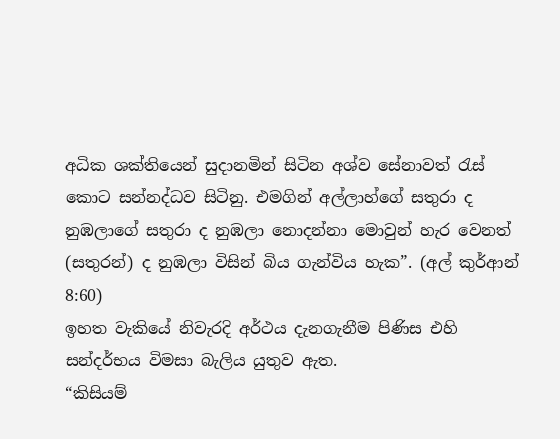අධික ශක්තියෙන් සුදානමින් සිටින අශ්ව සේනාවත් රැස් කොට සන්නද්ධව සිටිනු. එමගින් අල්ලාහ්ගේ සතුරා ද නුඹලාගේ සතුරා ද නුඹලා නොදන්නා මොවුන් හැර වෙනත් (සතුරන්) ද නුඹලා විසින් බිය ගැන්විය හැක”. (අල් කුර්ආන් 8:60)
ඉහත වැකියේ නිවැරදි අර්ථය දැනගැනීම පිණිස එහි සන්දර්භය විමසා බැලිය යුතුව ඇත.
“කිසියම්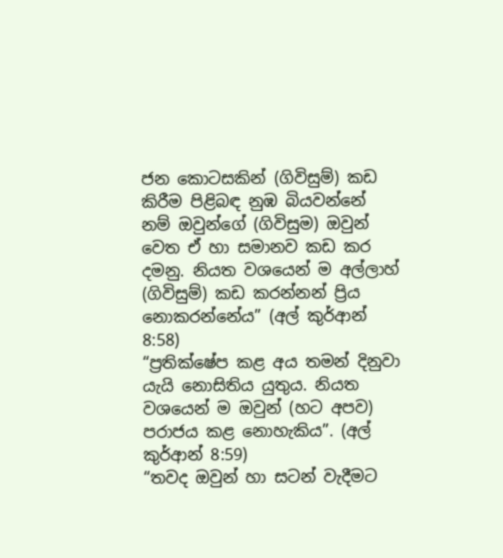ජන කොටසකින් (ගිවිසුම්) කඩ කිරීම පිළිබඳ නුඹ බියවන්නේ නම් ඔවුන්ගේ (ගිවිසුම) ඔවුන් වෙත ඒ හා සමානව කඩ කර දමනු. නියත වශයෙන් ම අල්ලාහ් (ගිවිසුම්) කඩ කරන්නන් ප්‍රිය නොකරන්නේය” (අල් කුර්ආන් 8:58)
“ප්‍රතික්ෂේප කළ අය තමන් දිනුවා යැයි නොසිතිය යුතුය. නියත වශයෙන් ම ඔවුන් (හට අපව) පරාජය කළ නොහැකිය”. (අල් කුර්ආන් 8:59)
“තවද ඔවුන් හා සටන් වැදීමට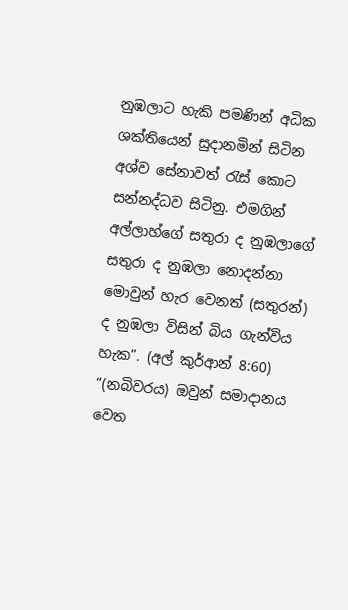නුඹලාට හැකි පමණින් අධික ශක්තියෙන් සුදානමින් සිටින අශ්ව සේනාවත් රැස් කොට සන්නද්ධව සිටිනු. එමගින් අල්ලාහ්ගේ සතුරා ද නුඹලාගේ සතුරා ද නුඹලා නොදන්නා මොවුන් හැර වෙනත් (සතුරන්) ද නුඹලා විසින් බිය ගැන්විය හැක”. (අල් කුර්ආන් 8:60)
“(නබිවරය) ඔවුන් සමාදානය වෙත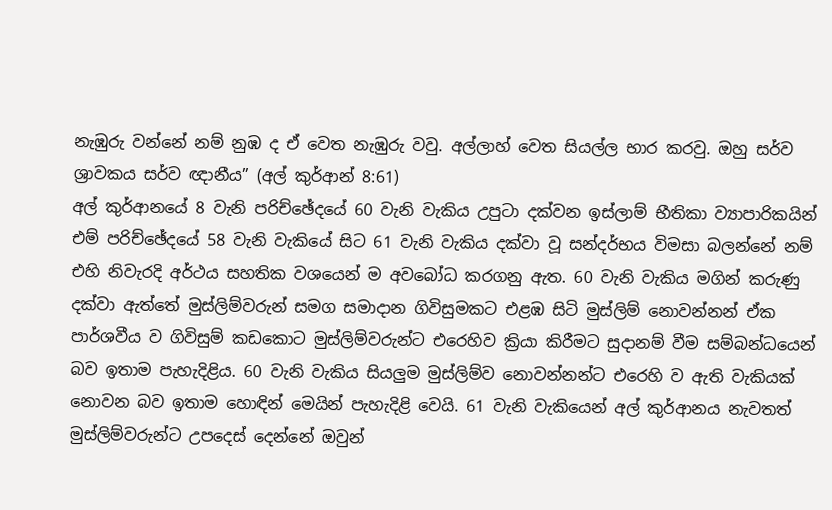නැඹුරු වන්නේ නම් නුඹ ද ඒ වෙත නැඹුරු වවු. අල්ලාහ් වෙත සියල්ල භාර කරවු. ඔහු සර්ව ශ්‍රාවකය සර්ව ඥානීය” (අල් කුර්ආන් 8:61)
අල් කුර්ආනයේ 8 වැනි පරිච්ඡේදයේ 60 වැනි වැකිය උපුටා දක්වන ඉස්ලාම් භීතිකා ව්‍යාපාරිකයින් එම් පරිච්ඡේදයේ 58 වැනි වැකියේ සිට 61 වැනි වැකිය දක්වා වූ සන්දර්භය විමසා බලන්නේ නම් එහි නිවැරදි අර්ථය සහතික වශයෙන් ම අවබෝධ කරගනු ඇත. 60 වැනි වැකිය මගින් කරුණු දක්වා ඇත්තේ මුස්ලිම්වරුන් සමග සමාදාන ගිවිසුමකට එළඹ සිටි මුස්ලිම් නොවන්නන් ඒක පාර්ශවීය ව ගිවිසුම් කඩකොට මුස්ලිම්වරුන්ට එරෙහිව ක්‍රියා කිරීමට සුදානම් වීම සම්බන්ධයෙන් බව ඉතාම පැහැදිළිය. 60 වැනි වැකිය සියලුම මුස්ලිම්ව නොවන්නන්ට එරෙහි ව ඇති වැකියක් නොවන බව ඉතාම හොඳින් මෙයින් පැහැදිළි වෙයි. 61 වැනි වැකියෙන් අල් කුර්ආනය නැවතත් මුස්ලිම්වරුන්ට උපදෙස් දෙන්නේ ඔවුන්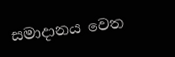සමාදානය වෙත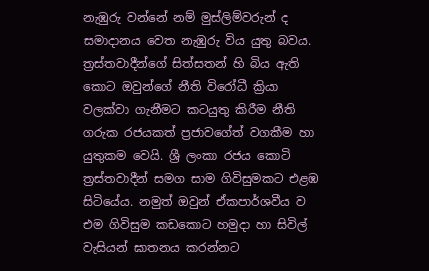නැඹුරු වන්නේ නම් මුස්ලිම්වරුන් ද සමාදානය වෙත නැඹුරු විය යුතු බවය.
ත්‍රස්තවාදීන්ගේ සිත්සතන් හි බිය ඇති කොට ඔවුන්ගේ නීති විරෝධී ක්‍රියා වලක්වා ගැනීමට කටයුතු කිරීම නීති ගරුක රජයකත් ප්‍රජාවගේත් වගකීම හා යුතුකම වෙයි. ශ්‍රී ලංකා රජය කොටි ත්‍රස්තවාදීන් සමග සාම ගිවිසුමකට එළඹ සිටියේය. නමුත් ඔවුන් ඒකපාර්ශවීය ව එම ගිවිසුම කඩකොට හමුදා හා සිවිල් වැසියන් ඝාතනය කරන්නට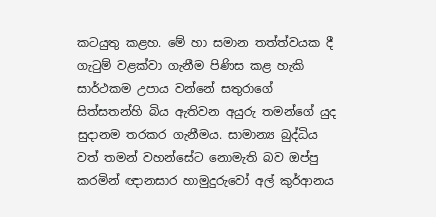කටයුතු කළහ. මේ හා සමාන තත්ත්වයක දී ගැටුම් වළක්වා ගැනීම පිණිස කළ හැකි සාර්ථකම උපාය වන්නේ සතුරාගේ සිත්සතන්හි බිය ඇතිවන අයුරු තමන්ගේ යුද සුදානම තරකර ගැනීමය. සාමාන්‍ය බුද්ධිය වත් තමන් වහන්සේට නොමැති බව ඔප්පු කරමින් ඥානසාර හාමුදුරුවෝ අල් කුර්ආනය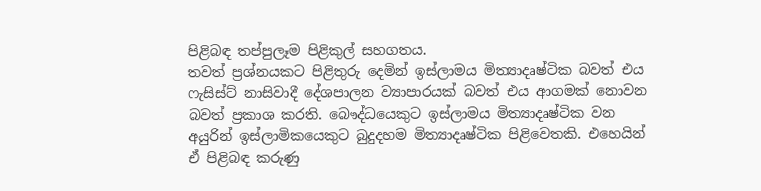පිළිබඳ තප්පුලෑම පිළිකුල් සහගතය.
තවත් ප්‍රශ්නයකට පිළිතුරු දෙමින් ඉස්ලාමය මිත්‍යාදෘෂ්ටික බවත් එය ෆැසිස්ට් නාසිවාදී දේශපාලන ව්‍යාපාරයක් බවත් එය ආගමක් නොවන බවත් ප්‍රකාශ කරති. බෞද්ධයෙකුට ඉස්ලාමය මිත්‍යාදෘෂ්ටික වන අයුරින් ඉස්ලාමිකයෙකුට බුදුදහම මිත්‍යාදෘෂ්ටික පිළිවෙතකි. එහෙයින් ඒ පිළිබඳ කරුණු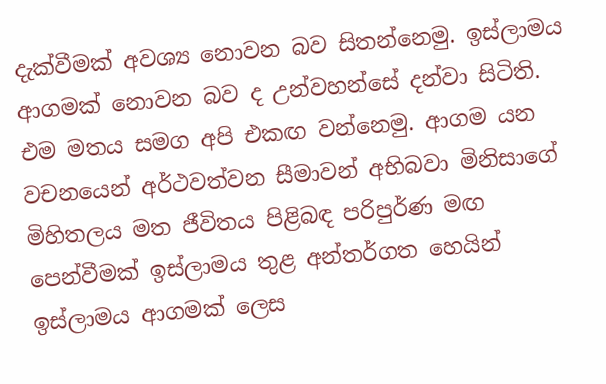දැක්වීමක් අවශ්‍ය නොවන බව සිතන්නෙමු. ඉස්ලාමය ආගමක් නොවන බව ද උන්වහන්සේ දන්වා සිටිති. එම මතය සමග අපි එකඟ වන්නෙමු. ආගම යන වචනයෙන් අර්ථවත්වන සීමාවන් අභිබවා මිනිසාගේ මිහිතලය මත ජීවිතය පිළිබඳ පරිපුර්ණ මඟ පෙන්වීමක් ඉස්ලාමය තුළ අන්තර්ගත හෙයින් ඉස්ලාමය ආගමක් ලෙස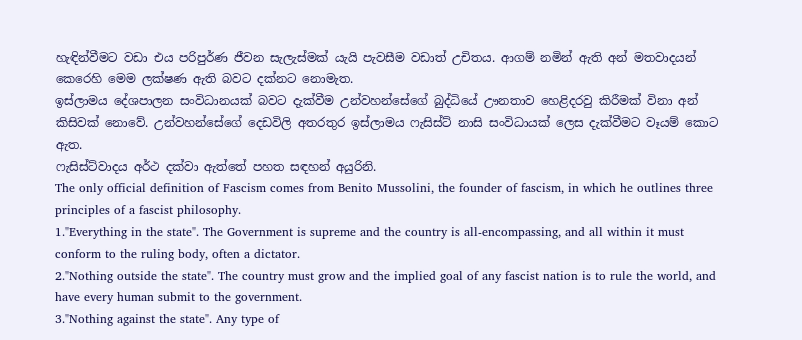හැඳින්වීමට වඩා එය පරිපුර්ණ ජීවන සැලැස්මක් යැයි පැවසීම වඩාත් උචිතය. ආගම් නමින් ඇති අන් මතවාදයන් කෙරෙහි මෙම ලක්ෂණ ඇති බවට දක්නට නොමැත.
ඉස්ලාමය දේශපාලන සංවිධානයක් බවට දැක්වීම උන්වහන්සේගේ බුද්ධියේ ඌනතාව හෙළිදරවු කිරීමක් විනා අන් කිසිවක් නොවේ. උන්වහන්සේගේ දෙඩවිලි අතරතුර ඉස්ලාමය ෆැසිස්ට් නාසි සංවිධායක් ලෙස දැක්වීමට වෑයම් කොට ඇත.
ෆැසිස්ට්වාදය අර්ථ දක්වා ඇත්තේ පහත සඳහන් අයුරිනි.
The only official definition of Fascism comes from Benito Mussolini, the founder of fascism, in which he outlines three principles of a fascist philosophy.
1."Everything in the state". The Government is supreme and the country is all-encompassing, and all within it must conform to the ruling body, often a dictator.
2."Nothing outside the state". The country must grow and the implied goal of any fascist nation is to rule the world, and have every human submit to the government.
3."Nothing against the state". Any type of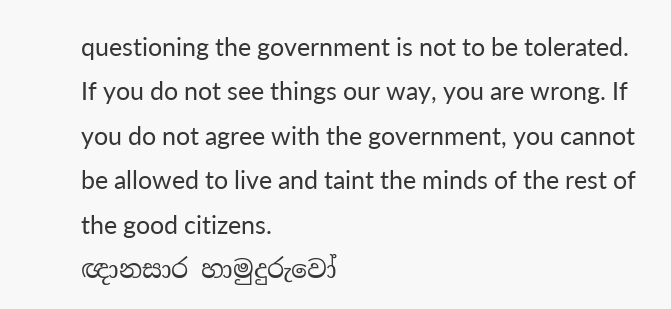questioning the government is not to be tolerated. If you do not see things our way, you are wrong. If you do not agree with the government, you cannot be allowed to live and taint the minds of the rest of the good citizens.
ඥානසාර හාමුදුරුවෝ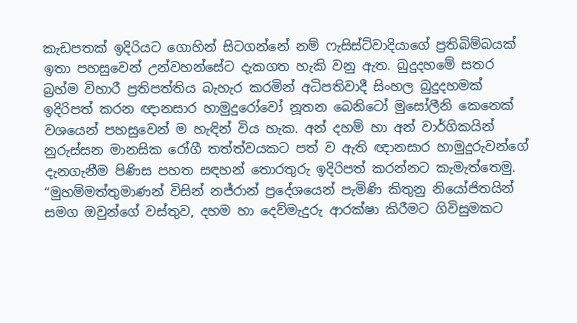කැඩපතක් ඉදිරියට ගොහින් සිටගන්නේ නම් ෆැසිස්ට්වාදියාගේ ප්‍රතිබිම්බයක් ඉතා පහසුවෙන් උන්වහන්සේට දැකගත හැකි වනු ඇත. බුදුදහමේ සතර බ්‍රහ්ම විහාරී ප්‍රතිපත්තිය බැහැර කරමින් අධිපතිවාදී සිංහල බුදුදහමක් ඉදිරිපත් කරන ඥානසාර හාමුදුරෝවෝ නූතන බෙනිටෝ මුසෝලීනි කෙනෙක් වශයෙන් පහසුවෙන් ම හැඳින් විය හැක. අන් දහම් හා අන් වාර්ගිකයින් නුරුස්සන මානසික රෝගී තත්ත්වයකට පත් ව ඇති ඥානසාර හාමුදුරුවන්ගේ දැනගැනීම පිණිස පහත සඳහන් තොරතුරු ඉදිරිපත් කරන්නට කැමැත්තෙමු.
“මුහම්මත්තුමාණන් විසින් නජ්රාන් ප්‍රදේශයෙන් පැමිණි කිතුනු නියෝජිතයින් සමග ඔවුන්ගේ වස්තුව, දහම හා දෙව්මැදුරු ආරක්ෂා කිරීමට ගිවිසුමකට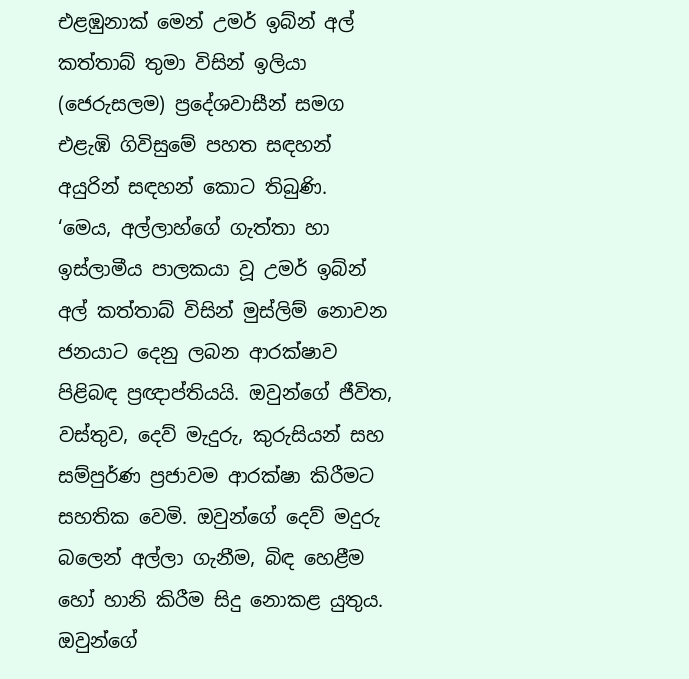එළඹුනාක් මෙන් උමර් ඉබ්න් අල් කත්තාබ් තුමා විසින් ඉලියා (ජෙරුසලම) ප්‍රදේශවාසීන් සමග එළැඹි ගිවිසුමේ පහත සඳහන් අයුරින් සඳහන් කොට තිබුණි.
‘මෙය, අල්ලාහ්ගේ ගැත්තා හා ඉස්ලාමීය පාලකයා වූ උමර් ඉබ්න් අල් කත්තාබ් විසින් මුස්ලිම් නොවන ජනයාට දෙනු ලබන ආරක්ෂාව පිළිබඳ ප්‍රඥාප්තියයි. ඔවුන්ගේ ජීවිත, වස්තුව, දෙව් මැදුරු, කුරුසියන් සහ සම්පුර්ණ ප්‍රජාවම ආරක්ෂා කිරීමට සහතික වෙමි. ඔවුන්ගේ දෙව් මදුරු බලෙන් අල්ලා ගැනීම, බිඳ හෙළීම හෝ හානි කිරීම සිදු නොකළ යුතුය. ඔවුන්ගේ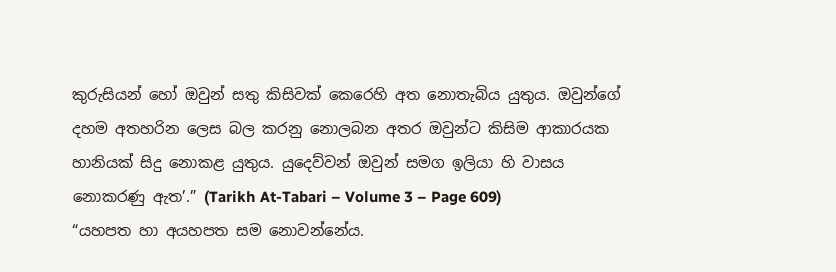කුරුසියන් හෝ ඔවුන් සතු කිසිවක් කෙරෙහි අත නොතැබිය යුතුය. ඔවුන්ගේ දහම අතහරින ලෙස බල කරනු නොලබන අතර ඔවුන්ට කිසිම ආකාරයක හානියක් සිදු නොකළ යුතුය. යුදෙව්වන් ඔවුන් සමග ඉලියා හි වාසය නොකරණු ඇත’.” (Tarikh At-Tabari – Volume 3 – Page 609)
“යහපත හා අයහපත සම නොවන්නේය.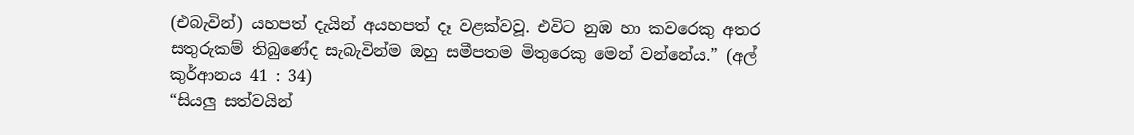(එබැවින්) යහපත් දැයින් අයහපත් දෑ වළක්වවූ. එවිට නුඹ හා කවරෙකු අතර සතුරුකම් තිබුණේද සැබැවින්ම ඔහු සමීපතම මිතුරෙකු මෙන් වන්නේය.” (අල් කුර්ආනය 41 : 34)
“සියලු සත්වයින්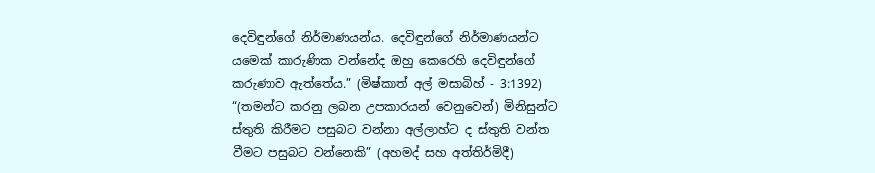දෙවිඳුන්ගේ නිර්මාණයන්ය. දෙවිඳුන්ගේ නිර්මාණයන්ට යමෙක් කාරුණික වන්නේද ඔහු කෙරෙහි දෙවිඳුන්ගේ කරුණාව ඇත්තේය.” (මිෂ්කාත් අල් මසාබිහ් - 3:1392)
“(තමන්ට කරනු ලබන උපකාරයන් වෙනුවෙන්) මිනිසුන්ට ස්තුති කිරීමට පසුබට වන්නා අල්ලාහ්ට ද ස්තුති වන්ත වීමට පසුබට වන්නෙකි” (අහමද් සහ අත්තිර්මිදී)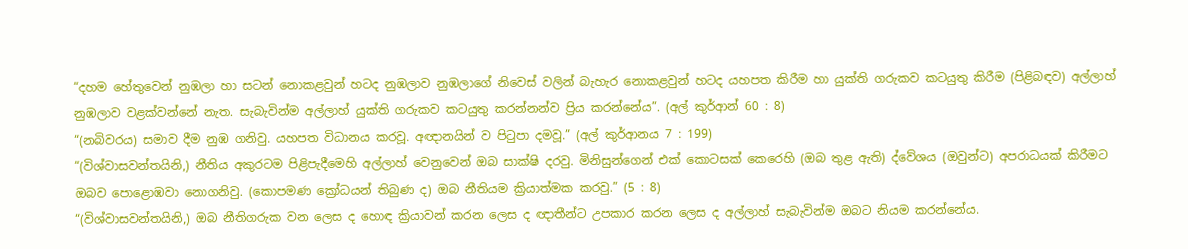“දහම හේතුවෙන් නුඹලා හා සටන් නොකළවුන් හටද නුඹලාව නුඹලාගේ නිවෙස් වලින් බැහැර නොකළවුන් හටද යහපත කිරීම හා යුක්ති ගරුකව කටයුතු කිරීම (පිළිබඳව) අල්ලාහ් නුඹලාව වළක්වන්නේ නැත. සැබැවින්ම අල්ලාහ් යුක්ති ගරුකව කටයුතු කරන්නන්ව ප්‍රිය කරන්නේය”. (අල් කුර්ආන් 60 : 8)
“(නබිවරය) සමාව දීම නුඹ ගනිවු. යහපත විධානය කරවූ. අඥානයින් ව පිටුපා දමවූ.” (අල් කුර්ආනය 7 : 199)
“(විශ්වාසවන්තයිනි,) නීතිය අකුරටම පිළිපැදීමෙහි අල්ලාහ් වෙනුවෙන් ඔබ සාක්ෂි දරවු. මිනිසුන්ගෙන් එක් කොටසක් කෙරෙහි (ඔබ තුළ ඇති) ද්වේශය (ඔවුන්ට) අපරාධයක් කිරීමට ඔබව පොළොඹවා නොගනිවු. (කොපමණ ක්‍රෝධයන් තිබුණ ද) ඔබ නීතියම ක්‍රියාත්මක කරවු.” (5 : 8)
“(විශ්වාසවන්තයිනි,) ඔබ නීතිගරුක වන ලෙස ද හොඳ ක්‍රියාවන් කරන ලෙස ද ඥාතීන්ට උපකාර කරන ලෙස ද අල්ලාහ් සැබැවින්ම ඔබට නියම කරන්නේය.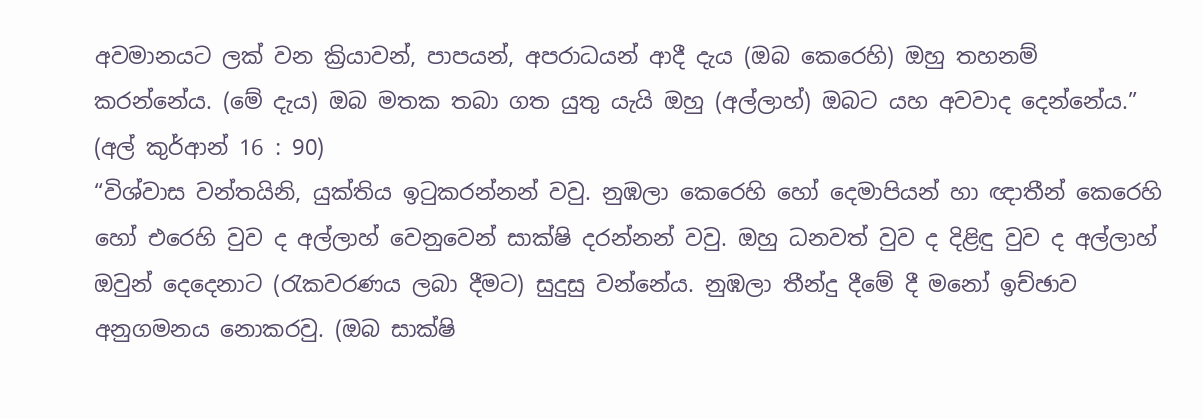අවමානයට ලක් වන ක්‍රියාවන්, පාපයන්, අපරාධයන් ආදී දැය (ඔබ කෙරෙහි) ඔහු තහනම් කරන්නේය. (මේ දැය) ඔබ මතක තබා ගත යුතු යැයි ඔහු (අල්ලාහ්) ඔබට යහ අවවාද දෙන්නේය.” (අල් කුර්ආන් 16 : 90)
“විශ්වාස වන්තයිනි, යුක්තිය ඉටුකරන්නන් වවු. නුඹලා කෙරෙහි හෝ දෙමාපියන් හා ඥාතීන් කෙරෙහි හෝ එරෙහි වුව ද අල්ලාහ් වෙනුවෙන් සාක්ෂි දරන්නන් වවු. ඔහු ධනවත් වුව ද දිළිඳු වුව ද අල්ලාහ් ඔවුන් දෙදෙනාට (රැකවරණය ලබා දීමට) සුදුසු වන්නේය. නුඹලා තීන්දු දීමේ දී මනෝ ඉච්ඡාව අනුගමනය නොකරවු. (ඔබ සාක්ෂි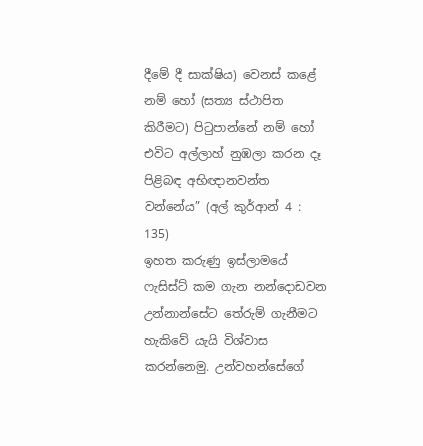දීමේ දී සාක්ෂිය) වෙනස් කළේ නම් හෝ (සත්‍ය ස්ථාපිත කිරීමට) පිටුපාන්නේ නම් හෝ එවිට අල්ලාහ් නුඹලා කරන දෑ පිළිබඳ අභිඥානවන්ත වන්නේය” (අල් කුර්ආන් 4 : 135)
ඉහත කරුණු ඉස්ලාමයේ ෆැසිස්ට් කම ගැන නන්දොඩවන උන්නාන්සේට තේරුම් ගැනීමට හැකිවේ යැයි විශ්වාස කරන්නෙමු. උන්වහන්සේගේ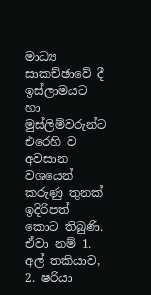මාධ්‍ය සාකච්ඡාවේ දී ඉස්ලාමයට හා මුස්ලිම්වරුන්ට එරෙහි ව අවසාන වශයෙන් කරුණු තුනක් ඉදිරිපත් කොට තිබුණි. ඒවා නම් 1. අල් තකියාව, 2. ෂරියා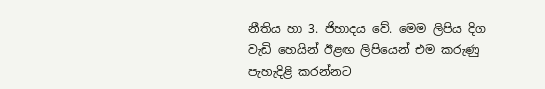නීතිය හා 3. ජිහාදය වේ. මෙම ලිපිය දිග වැඩි හෙයින් ඊළඟ ලිපියෙන් එම කරුණු පැහැදිළි කරන්නට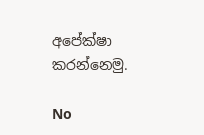අපේක්ෂා කරන්නෙමු.

No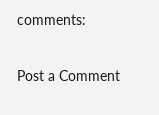comments:

Post a Comment